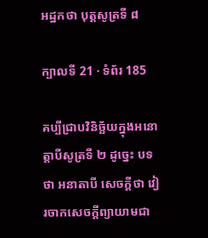អដ្ឋកថា បុត្តសូត្រទី ៨

ក្បាលទី 21 · ទំព័រ 185

គប្បីជ្រាបវិនិច្ឆ័យក្នុងអនោត្តាបីសូត្រទី ២ ដូច្នេះ បទថា អនាតាបី សេចក្តីថា វៀរចាកសេចក្តីព្យាយាមជា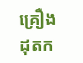គ្រឿងដុតក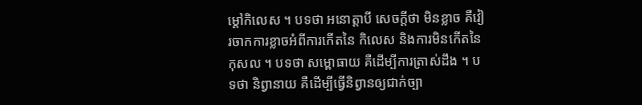ម្តៅកិលេស ។ បទថា អនោត្តាបី សេចក្តីថា មិនខ្លាច គឺវៀរចាកការខ្លាចអំពីការកើតនៃ កិលេស និងការមិនកើតនៃកុសល ។ បទថា សម្ពោធាយ គឺដើម្បីការត្រាស់ដឹង ។ បទថា និព្វានាយ គឺដើម្បីធ្វើនិព្វានឲ្យជាក់ច្បា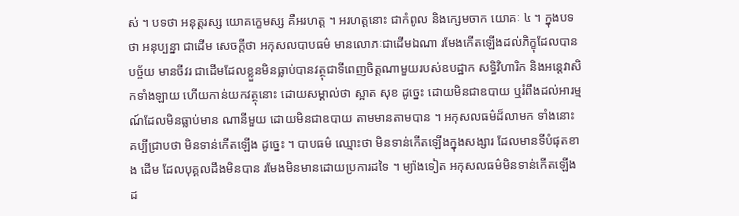ស់ ។ បទថា អនុត្តរស្ស យោគក្ខេមស្ស គឺអរហត្ត ។ អរហត្តនោះ ជាកំពូល និងក្សេមចាក យោគៈ ៤ ។ ក្នុងបទថា អនុប្បន្នា ជាដើម សេចក្តីថា អកុសលបាបធម៌ មានលោភៈជាដើមឯណា រមែងកើតឡើងដល់ភិក្ខុដែលបានបច្ច័យ មានចីវរ ជាដើមដែលខ្លួនមិនធ្លាប់បានវត្ថុជាទីពេញចិត្តណាមួយរបស់ឧបដ្ឋាក សទ្ធិវិហារិក និងអន្តេវាសិកទាំងឡាយ ហើយកាន់យកវត្ថុនោះ ដោយសម្គាល់ថា ស្អាត សុខ ដូច្នេះ ដោយមិនជាឧបាយ ឬរំពឹងដល់អារម្មណ៍ដែលមិនធ្លាប់មាន ណានីមួយ ដោយមិនជាឧបាយ តាមមានតាមបាន ។ អកុសលធម៌ដ៏លាមក ទាំងនោះ គប្បីជ្រាបថា មិនទាន់កើតឡើង ដូច្នេះ ។ បាបធម៌ ឈ្មោះថា មិនទាន់កើតឡើងក្នុងសង្សារ ដែលមានទីបំផុតខាង ដើម ដែលបុគ្គលដឹងមិនបាន រមែងមិនមានដោយប្រការដទៃ ។ ម្យ៉ាងទៀត អកុសលធម៌មិនទាន់កើតឡើងដ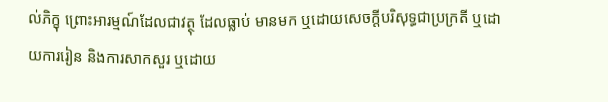ល់ភិក្ខុ ព្រោះអារម្មណ៍ដែលជាវត្ថុ ដែលធ្លាប់ មានមក ឬដោយសេចក្តីបរិសុទ្ធជាប្រក្រតី ឬដោយការរៀន និងការសាកសួរ ឬដោយ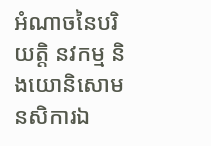អំណាចនៃបរិយត្តិ នវកម្ម និងយោនិសោមនសិការឯ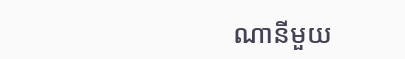ណានីមួយ